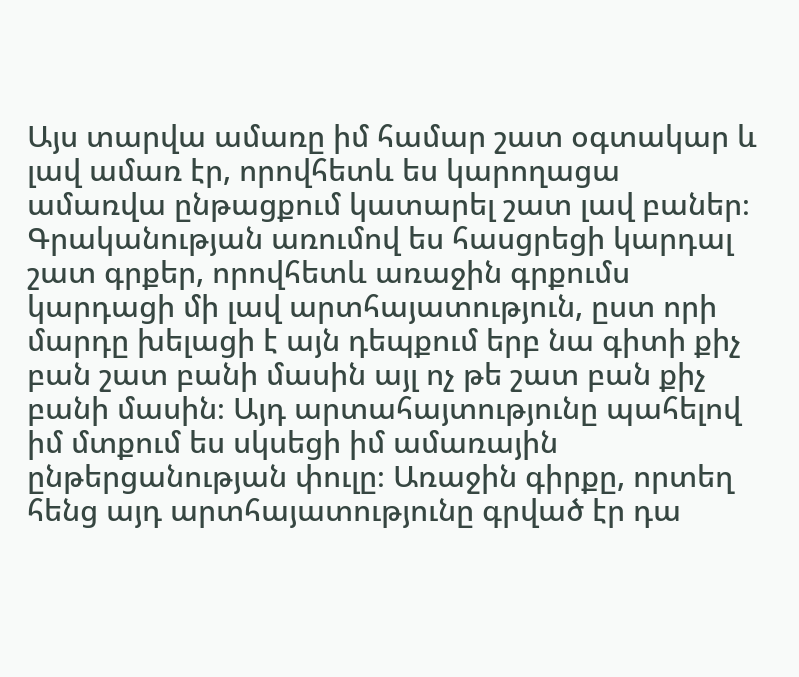Այս տարվա ամառը իմ համար շատ օգտակար և լավ ամառ էր, որովհետև ես կարողացա ամառվա ընթացքում կատարել շատ լավ բաներ։ Գրականության առումով ես հասցրեցի կարդալ շատ գրքեր, որովհետև առաջին գրքումս կարդացի մի լավ արտհայատություն, ըստ որի մարդը խելացի է այն դեպքում երբ նա գիտի քիչ բան շատ բանի մասին այլ ոչ թե շատ բան քիչ բանի մասին։ Այդ արտահայտությունը պահելով իմ մտքում ես սկսեցի իմ ամառային ընթերցանության փուլը։ Առաջին գիրքը, որտեղ հենց այդ արտհայատությունը գրված էր դա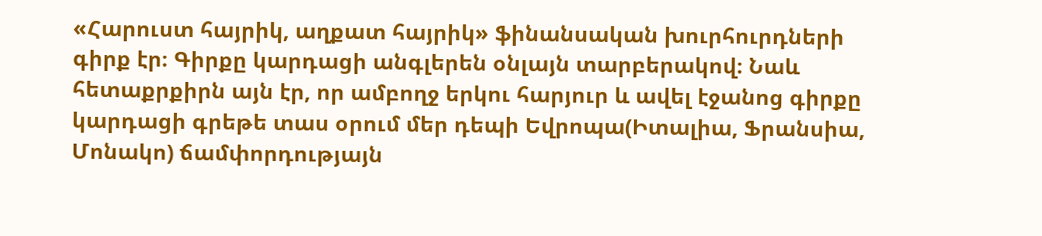«Հարուստ հայրիկ, աղքատ հայրիկ» ֆինանսական խուրհուրդների գիրք էր։ Գիրքը կարդացի անգլերեն օնլայն տարբերակով։ Նաև հետաքրքիրն այն էր, որ ամբողջ երկու հարյուր և ավել էջանոց գիրքը կարդացի գրեթե տաս օրում մեր դեպի Եվրոպա(Իտալիա, Ֆրանսիա, Մոնակո) ճամփորդությայն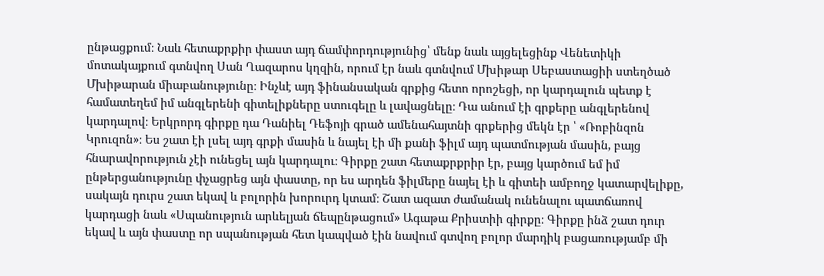ընթացքում։ Նաև հետաքրքիր փաստ այդ ճամփորդությունից՝ մենք նաև այցելեցինք Վենետիկի մոտակայքում գտնվող Սան Ղազարոս կղզին, որում էր նաև գտնվում Մխիթար Սեբաստացիի ստեղծած Մխիթարան միաբանությունը։ Ինչևէ այդ ֆինանսական գրքից հետո որոշեցի, որ կարդալուն պետք է համատեղեմ իմ անգլերենի գիտելիքները ստուգելը և լավացնելը։ Դա անում էի գրքերը անգլերենով կարդալով։ Երկրորդ գիրքը դա Դանիել Դեֆոյի գրած ամենահայտնի գրքերից մեկն էր ՝ «Ռոբինզոն Կրուզոն»։ Ես շատ էի լսել այդ գրքի մասին և նայել էի մի քանի ֆիլմ այդ պատմության մասին, բայց հնարավորություն չէի ունեցել այն կարդալու։ Գիրքը շատ հետաքրքրիր էր, բայց կարծում եմ իմ ընթերցանությունը փչացրեց այն փաստը, որ ես արդեն ֆիլմերը նայել էի և գիտեի ամբողջ կատարվելիքը, սակայն դուրս շատ եկավ և բոլորին խորուրդ կտամ։ Շատ ազատ ժամանակ ունենալու պատճառով կարդացի նաև «Սպանություն արևելյան ճեպընթացում» Ագաթա Քրիստիի գիրքը։ Գիրքը ինձ շատ դուր եկավ և այն փաստը որ սպանության հետ կապված էին նավում գտվող բոլոր մարդիկ բացառությամբ մի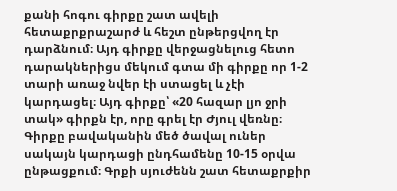քանի հոգու գիրքը շատ ավելի հետաքրքրաշարժ և հեշտ ընթերցվող էր դարձնում։ Այդ գիրքը վերջացնելուց հետո դարակներիցս մեկում գտա մի գիրքը որ 1-2 տարի առաջ նվեր էի ստացել և չէի կարդացել։ Այդ գիրքը՝ «20 հազար լյո ջրի տակ» գիրքն էր, որը գրել էր Ժյուլ վեռնը։ Գիրքը բավականին մեծ ծավալ ուներ սակայն կարդացի ընդհամենը 10-15 օրվա ընթացքում։ Գրքի սյուժենն շատ հետաքրքիր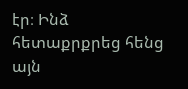էր։ Ինձ հետաքրքրեց հենց այն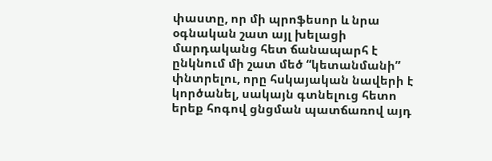փաստը, որ մի պրոֆեսոր և նրա օգնական շատ այլ խելացի մարդականց հետ ճանապարհ է ընկնում մի շատ մեծ “կետանմանի” փնտրելու, որը հսկայական նավերի է կործանել, սակայն գտնելուց հետո երեք հոգով ցնցման պատճառով այդ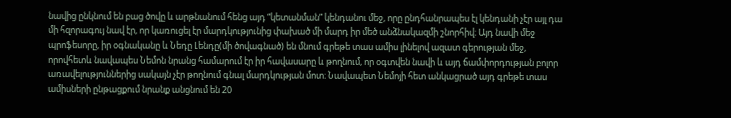նավից ընկնում են բաց ծովը և արթնանում հենց այդ “կետանման” կենդանու մեջ, որը ընդհանրապես էլ կենդանի չէր այլ դա մի հզորագույ նավ էր, որ կառուցել էր մարդկությունից փախած մի մարդ իր մեծ անձնակազմի շնորհիվ։ Այդ նավի մեջ պրոֆեսորը, իր օգնականը և Նեդը Լենդը(մի ծովագնած) են մնում գրեթե տաս ամիս լինելով ազատ գերության մեջ, որովհետև նավապես Նեմոն նրանց համարում էր իր հավասարը և թողնում, որ օգտվեն նավի և այդ ճամփորդության բոլոր առավելություններից սակայն չէր թողնում գնալ մարդկության մոտ։ Նավապետ Նեմոյի հետ անկացրած այդ գրեթե տաս ամիսների ընթացքում նրանք անցնում են 20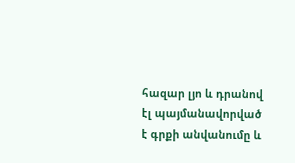հազար լյո և դրանով էլ պայմանավորված է գրքի անվանումը և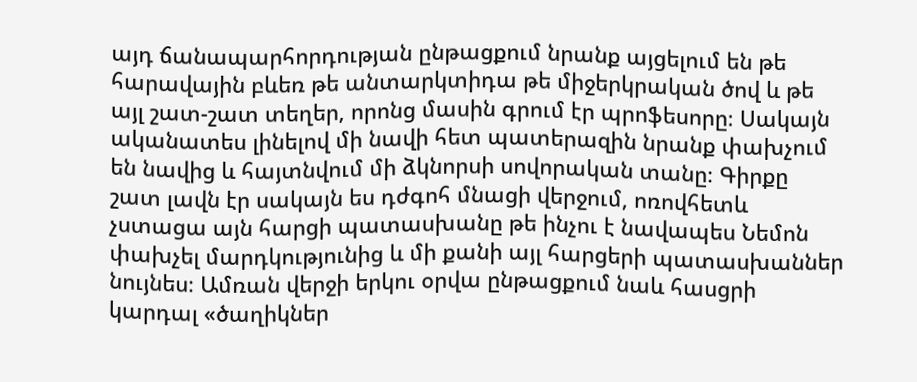այդ ճանապարհորդության ընթացքում նրանք այցելում են թե հարավային բևեռ թե անտարկտիդա թե միջերկրական ծով և թե այլ շատ-շատ տեղեր, որոնց մասին գրում էր պրոֆեսորը։ Սակայն ականատես լինելով մի նավի հետ պատերազին նրանք փախչում են նավից և հայտնվում մի ձկնորսի սովորական տանը։ Գիրքը շատ լավն էր սակայն ես դժգոհ մնացի վերջում, ոռովհետև չստացա այն հարցի պատասխանը թե ինչու է նավապես Նեմոն փախչել մարդկությունից և մի քանի այլ հարցերի պատասխաններ նույնես։ Ամռան վերջի երկու օրվա ընթացքում նաև հասցրի կարդալ «ծաղիկներ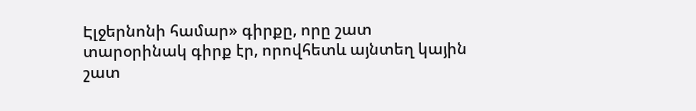Էլջերնոնի համար» գիրքը, որը շատ տարօրինակ գիրք էր, որովհետև այնտեղ կային շատ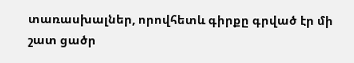տառասխալներ, որովհետև գիրքը գրված էր մի շատ ցածր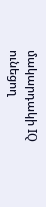մակարդակի IQ ունեցող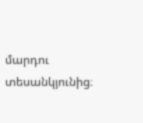մարդու տեսանկյունից։